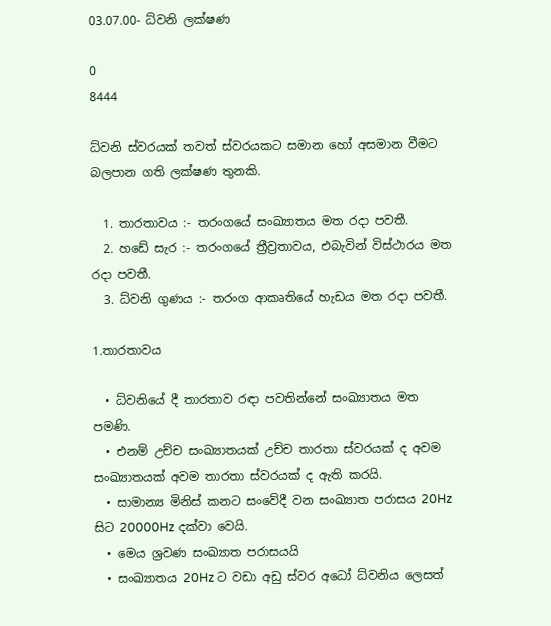03.07.00- ධ්වනි ලක්ෂණ

0
8444

ධ්වනි ස්වරයක් තවත් ස්වරයකට සමාන හෝ අසමාන වීමට බලපාන ගති ලක්ෂණ තුනකි.

  1. තාරතාවය :- තරංගයේ සංඛ්‍යාතය මත රදා පවතී.
  2. හඩේ සැර :- තරංගයේ ත්‍රීව්‍රතාවය, එබැවින් විස්ථාරය මත රදා පවතී.
  3. ධ්වනි ගුණය :- තරංග ආකෘතියේ හැඩය මත රදා පවතී.

1.තාරතාවය

  • ධ්වනියේ දී තාරතාව රඳා පවතින්නේ සංඛ්‍යාතය මත පමණි.
  • එනම් උච්ච සංඛ්‍යාතයක් උච්ච තාරතා ස්වරයක් ද අවම සංඛ්‍යාතයක් අවම තාරතා ස්වරයක් ද ඇති කරයි.
  • සාමාන්‍ය මිනිස් කනට සංවේදී වන සංඛ්‍යාත පරාසය 20Hz සිට 20000Hz දක්වා වෙයි.
  • මෙය ශ්‍රවණ සංඛ්‍යාත පරාසයයි
  • සංඛ්‍යාතය 20Hz ට වඩා අඩු ස්වර අධෝ ධ්වනිය ලෙසත්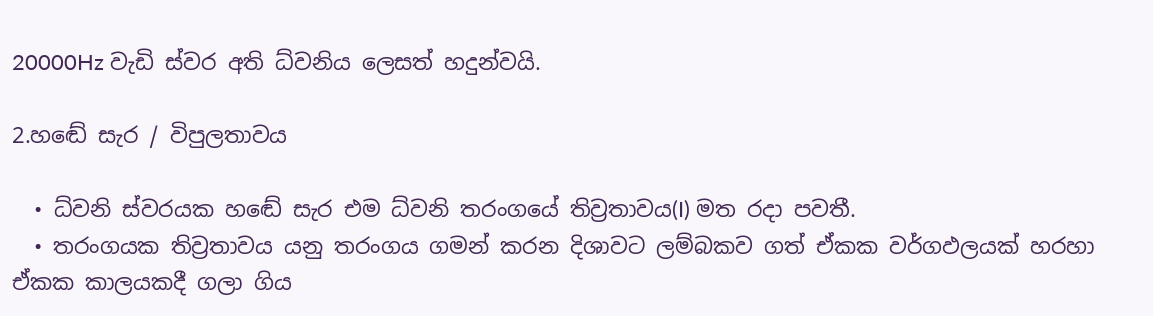20000Hz වැඩි ස්වර අති ධ්වනිය ලෙසත් හදුන්වයි.

2.හඬේ සැර / විපුලතාවය

  • ධ්වනි ස්වරයක හඬේ සැර එම ධ්වනි තරංගයේ තිව්‍රතාවය(I) මත රදා පවතී.
  • තරංගයක තිව්‍රතාවය යනු තරංගය ගමන් කරන දිශාවට ලම්බකව ගත් ඒකක වර්ගඵලයක් හරහා ඒකක කාලයකදී ගලා ගිය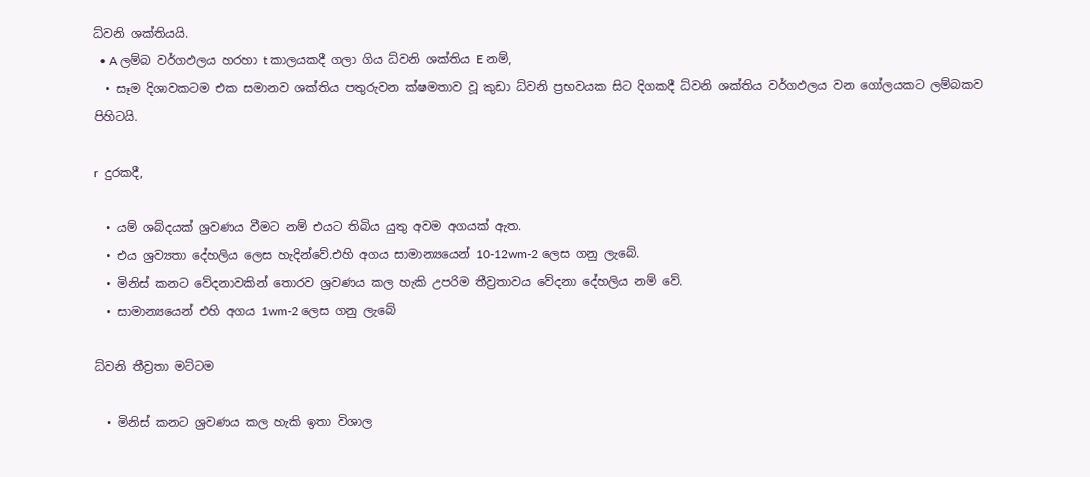ධ්වනි ශක්තියයි.
  • A ලම්බ වර්ගඵලය හරහා t කාලයකදී ගලා ගිය ධ්වනි ශක්තිය E නම්,
  • සෑම දිශාවකටම එක සමානව ශක්තිය පතුරුවන ක්ෂමතාව වූ කුඩා ධ්වනි ප්‍රභවයක සිට දිගකදී ධ්වනි ශක්තිය වර්ගඵලය වන ගෝලයකට ලම්බකව පිහිටයි.

r  දුරකදී,

  • යම් ශබ්දයක් ශ්‍රවණය වීමට නම් එයට තිබිය යුතු අවම අගයක් ඇත.
  • එය ශ්‍රව්‍යතා දේහලිය ලෙස හැදින්වේ.එහි අගය සාමාන්‍යයෙන් 10-12wm-2 ලෙස ගනු ලැබේ.
  • මිනිස් කනට වේදනාවකින් තොරව ශ්‍රවණය කල හැකි උපරිම තීව්‍රතාවය වේදනා දේහලිය නම් වේ.
  • සාමාන්‍යයෙන් එහි අගය 1wm-2 ලෙස ගනු ලැබේ

ධ්වනි තීව්‍රතා මට්ටම

  • මිනිස් කනට ශ්‍රවණය කල හැකි ඉතා විශාල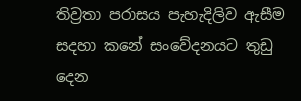තිව්‍රතා පරාසය පැහැදිලිව ඇසීම සදහා කනේ සංවේදනයට තුඩු දෙන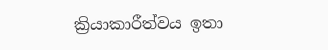ක්‍රියාකාරීත්වය ඉතා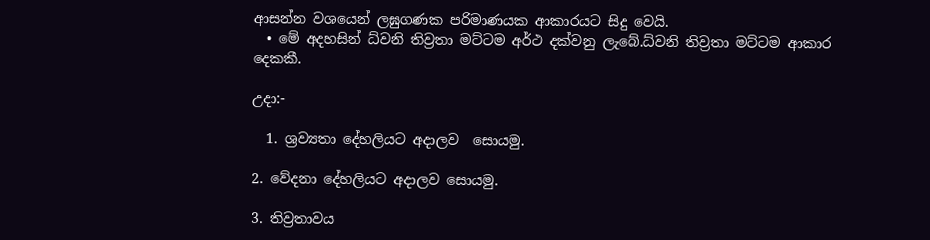ආසන්න වශයෙන් ලඝුගණක පරිමාණයක ආකාරයට සිදු වෙයි.
  • මේ අදහසින් ධ්වනි තිව්‍රතා මට්ටම අර්ථ දක්වනු ලැබේ.ධ්වනි තිව්‍රතා මට්ටම ආකාර දෙකකී.

උදා:-

  1. ශ්‍රව්‍යතා දේහලියට අදාලව  සොයමු.

2. වේදනා දේහලියට අදාලව සොයමු.

3. තිව්‍රතාවය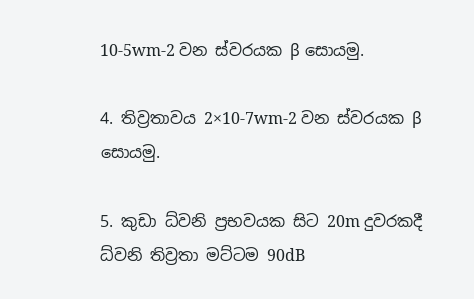10-5wm-2 වන ස්වරයක β සොයමු.

4. තිව්‍රතාවය 2×10-7wm-2 වන ස්වරයක β සොයමු.

5. කුඩා ධ්වනි ප්‍රභවයක සිට 20m දුවරකදී ධ්වනි තිව්‍රතා මට්ටම 90dB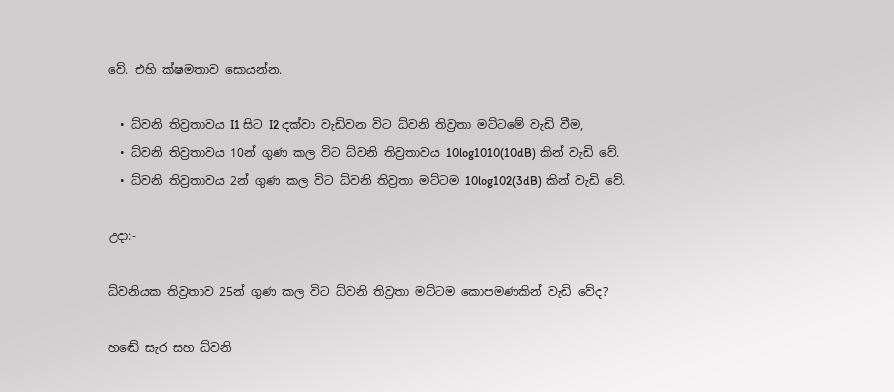වේ. එහි ක්ෂමතාව සොයන්න.

  • ධ්වනි තිව්‍රතාවය I1 සිට I2 දක්වා වැඩිවන විට ධ්වනි තිව්‍රතා මට්ටමේ වැඩි වීම,
  • ධ්වනි තිව්‍රතාවය 10න් ගුණ කල විට ධ්වනි තිව්‍රතාවය 10log1010(10dB) කින් වැඩි වේ.
  • ධ්වනි තිව්‍රතාවය 2න් ගුණ කල විට ධ්වනි තිව්‍රතා මට්ටම 10log102(3dB) කින් වැඩි වේ.

උදා:-

ධ්වනියක තිව්‍රතාව 25න් ගුණ කල විට ධ්වනි තිව්‍රතා මට්ටම කොපමණකින් වැඩි වේද?

හඬේ සැර සහ ධ්වනි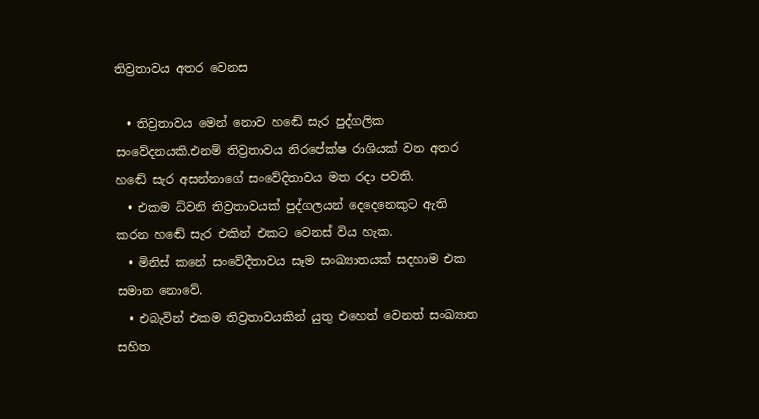තිව්‍රතාවය අතර වෙනස

  • තිව්‍රතාවය මෙන් නොව හඬේ සැර පුද්ගලික සංවේදනයකි.එනම් තිව්‍රතාවය නිරපේක්ෂ රාශියක් වන අතර හඬේ සැර අසන්නාගේ සංවේදිතාවය මත රදා පවති.
  • එකම ධ්වනි තිව්‍රතාවයක් පුද්ගලයන් දෙදෙනෙකුට ඇති කරන හඬේ සැර එකින් එකට වෙනස් විය හැක.
  • මිනිස් කනේ සංවේදීතාවය සෑම සංඛ්‍යාතයක් සදහාම එක සමාන නොවේ.
  • එබැවින් එකම තිව්‍රතාවයකින් යුතු එහෙත් වෙනත් සංඛ්‍යාත සහිත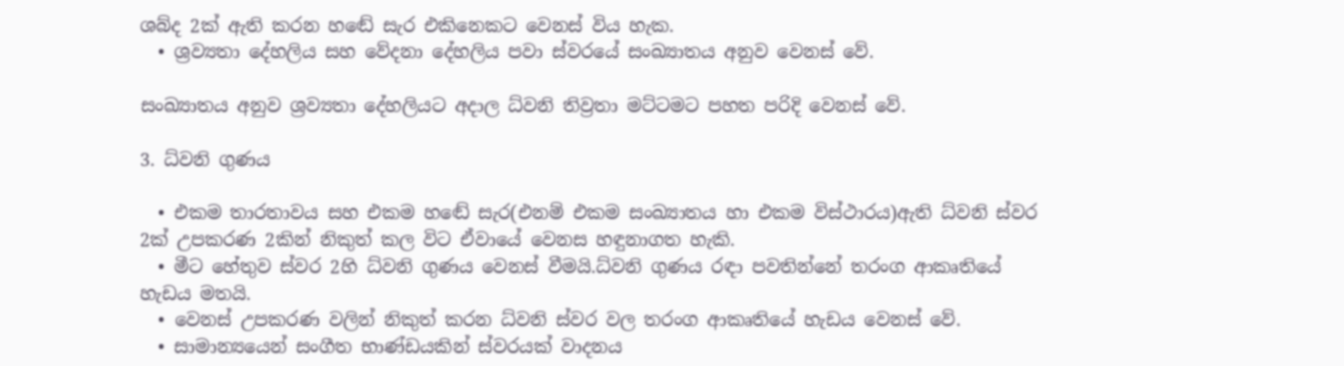ශබ්ද 2ක් ඇති කරන හඬේ සැර එකිනෙකට වෙනස් විය හැක.
  • ශ්‍රව්‍යතා දේහලිය සහ වේදනා දේහලිය පවා ස්වරයේ සංඛ්‍යාතය අනුව වෙනස් වේ.

සංඛ්‍යාතය අනුව ශ්‍රව්‍යතා දේහලියට අදාල ධ්වනි තිව්‍රතා මට්ටමට පහත පරිදි වෙනස් වේ.

3. ධ්වනි ගුණය

  • එකම තාරතාවය සහ එකම හඬේ සැර(එනම් එකම සංඛ්‍යාතය හා එකම විස්ථාරය)ඇති ධ්වනි ස්වර 2ක් උපකරණ 2කින් නිකුත් කල විට ඒවායේ වෙනස හඳුනාගත හැකි.
  • මීට හේතුව ස්වර 2හි ධ්වනි ගුණය වෙනස් වීමයි.ධ්වනි ගුණය රඳා පවතින්නේ තරංග ආකෘතියේ  හැඩය මතයි.
  • වෙනස් උපකරණ වලින් නිකුත් කරන ධ්වනි ස්වර වල තරංග ආකෘතියේ හැඩය වෙනස් වේ.
  • සාමාන්‍යයෙන් සංගීත භාණ්ඩයකින් ස්වරයක් වාදනය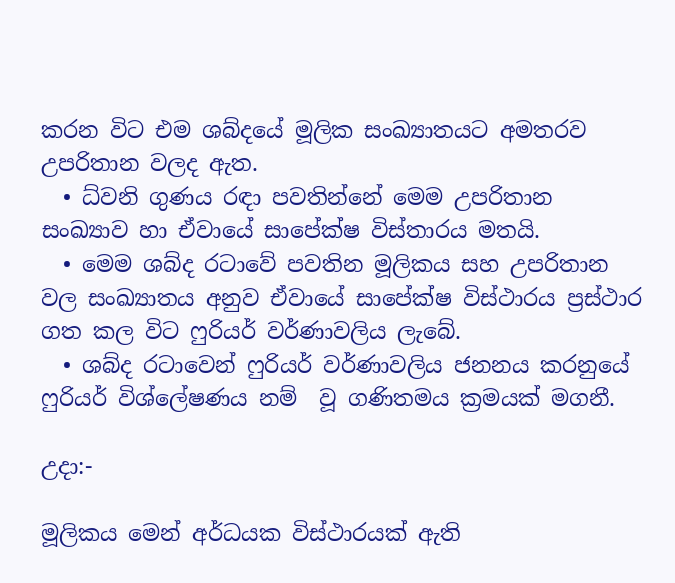කරන විට එම ශබ්දයේ මූලික සංඛ්‍යාතයට අමතරව උපරිතාන වලද ඇත.
  • ධ්වනි ගුණය රඳා පවතින්නේ මෙම උපරිතාන සංඛ්‍යාව හා ඒවායේ සාපේක්ෂ විස්තාරය මතයි.
  • මෙම ශබ්ද රටාවේ පවතින මූලිකය සහ උපරිතාන වල සංඛ්‍යාතය අනුව ඒවායේ සාපේක්ෂ විස්ථාරය ප්‍රස්ථාර ගත කල විට ෆුරියර් වර්ණාවලිය ලැබේ.
  • ශබ්ද රටාවෙන් ෆුරියර් වර්ණාවලිය ජනනය කරනුයේ ෆුරියර් විශ්ලේෂණය නම්  වූ ගණිතමය ක්‍රමයක් මගනී.

උදා:-

මූලිකය මෙන් අර්ධයක විස්ථාරයක් ඇති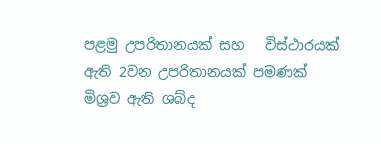පළමු උපරිතානයක් සහ   විස්ථාරයක් ඇති 2වන උපරිතානයක් පමණක්  මිශ්‍රව ඇති ශබ්ද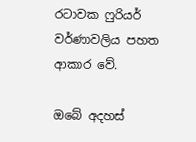රටාවක ෆුරියර් වර්ණාවලිය පහත ආකාර වේ.

ඔබේ අදහස්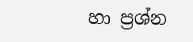හා ප්‍රශ්න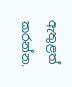ඇතුළත් කරන්න.